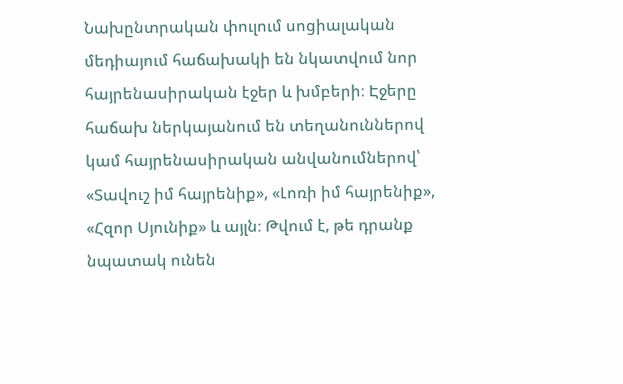Նախընտրական փուլում սոցիալական մեդիայում հաճախակի են նկատվում նոր հայրենասիրական էջեր և խմբերի։ Էջերը հաճախ ներկայանում են տեղանուններով կամ հայրենասիրական անվանումներով՝ «Տավուշ իմ հայրենիք», «Լոռի իմ հայրենիք», «Հզոր Սյունիք» և այլն։ Թվում է, թե դրանք նպատակ ունեն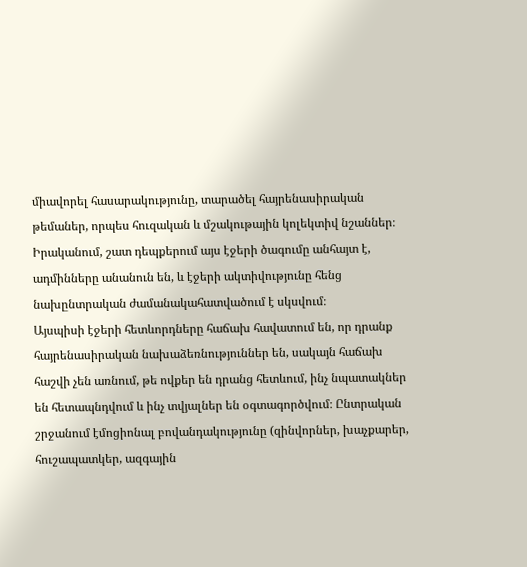միավորել հասարակությունը, տարածել հայրենասիրական թեմաներ, որպես հուզական և մշակութային կոլեկտիվ նշաններ։ Իրականում, շատ դեպքերում այս էջերի ծագումը անհայտ է, ադմինները անանուն են, և էջերի ակտիվությունը հենց նախընտրական ժամանակահատվածում է սկսվում։
Այսպիսի էջերի հետևորդները հաճախ հավատում են, որ դրանք հայրենասիրական նախաձեռնություններ են, սակայն հաճախ հաշվի չեն առնում, թե ովքեր են դրանց հետևում, ինչ նպատակներ են հետապնդվում և ինչ տվյալներ են օգտագործվում։ Ընտրական շրջանում էմոցիոնալ բովանդակությունը (զինվորներ, խաչքարեր, հուշապատկեր, ազգային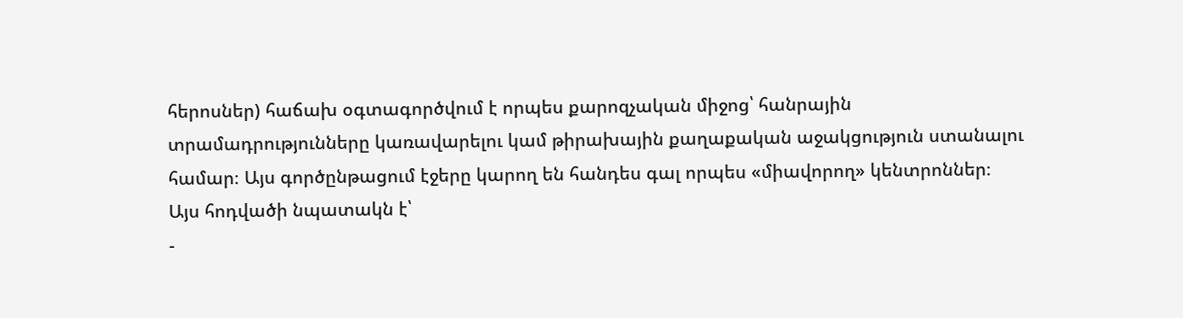հերոսներ) հաճախ օգտագործվում է որպես քարոզչական միջոց՝ հանրային տրամադրությունները կառավարելու կամ թիրախային քաղաքական աջակցություն ստանալու համար։ Այս գործընթացում էջերը կարող են հանդես գալ որպես «միավորող» կենտրոններ։
Այս հոդվածի նպատակն է՝
-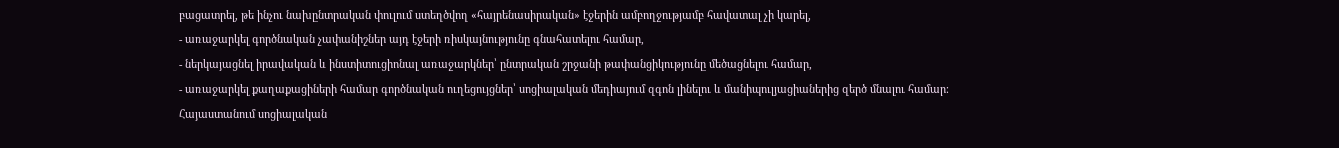բացատրել, թե ինչու նախընտրական փուլում ստեղծվող «հայրենասիրական» էջերին ամբողջությամբ հավատալ չի կարել,
- առաջարկել գործնական չափանիշներ այդ էջերի ռիսկայնությունը գնահատելու համար,
- ներկայացնել իրավական և ինստիտուցիոնալ առաջարկներ՝ ընտրական շրջանի թափանցիկությունը մեծացնելու համար,
- առաջարկել քաղաքացիների համար գործնական ուղեցույցներ՝ սոցիալական մեդիայում զգոն լինելու և մանիպուլյացիաներից զերծ մնալու համար։
Հայաստանում սոցիալական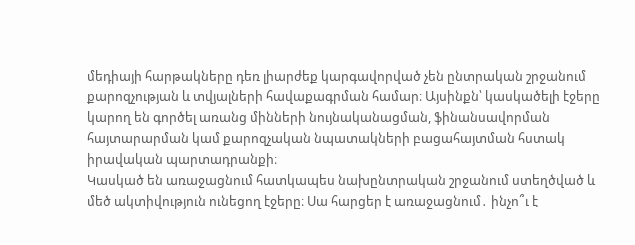մեդիայի հարթակները դեռ լիարժեք կարգավորված չեն ընտրական շրջանում քարոզչության և տվյալների հավաքագրման համար։ Այսինքն՝ կասկածելի էջերը կարող են գործել առանց մինների նույնականացման, ֆինանսավորման հայտարարման կամ քարոզչական նպատակների բացահայտման հստակ իրավական պարտադրանքի։
Կասկած են առաջացնում հատկապես նախընտրական շրջանում ստեղծված և մեծ ակտիվություն ունեցող էջերը։ Սա հարցեր է առաջացնում․ ինչո՞ւ է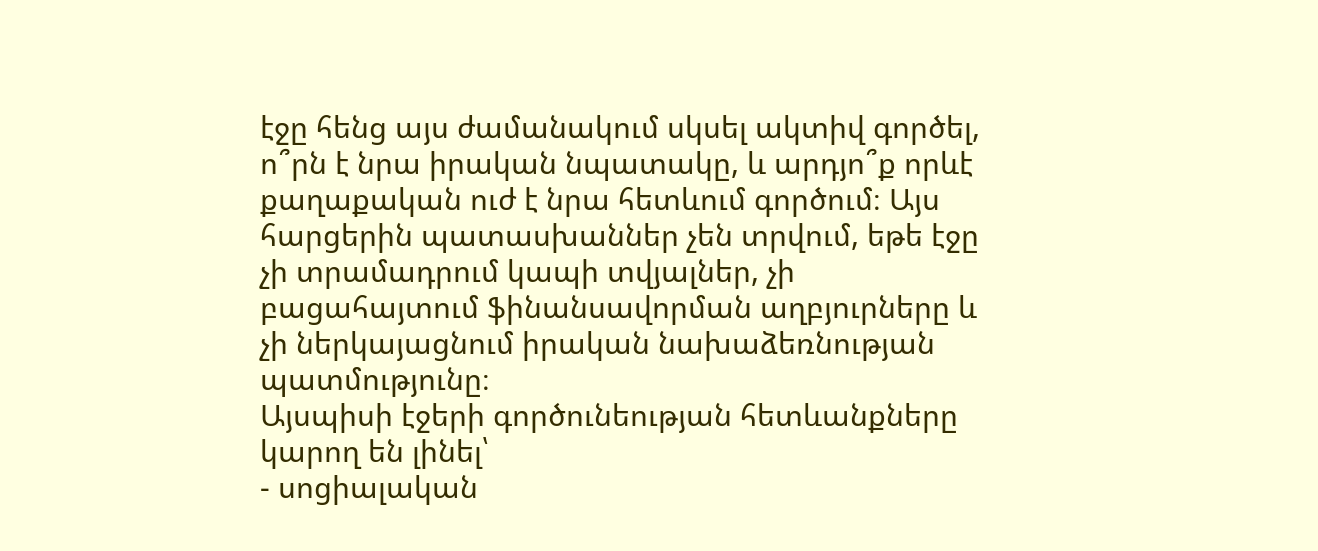էջը հենց այս ժամանակում սկսել ակտիվ գործել, ո՞րն է նրա իրական նպատակը, և արդյո՞ք որևէ քաղաքական ուժ է նրա հետևում գործում։ Այս հարցերին պատասխաններ չեն տրվում, եթե էջը չի տրամադրում կապի տվյալներ, չի բացահայտում ֆինանսավորման աղբյուրները և չի ներկայացնում իրական նախաձեռնության պատմությունը։
Այսպիսի էջերի գործունեության հետևանքները կարող են լինել՝
- սոցիալական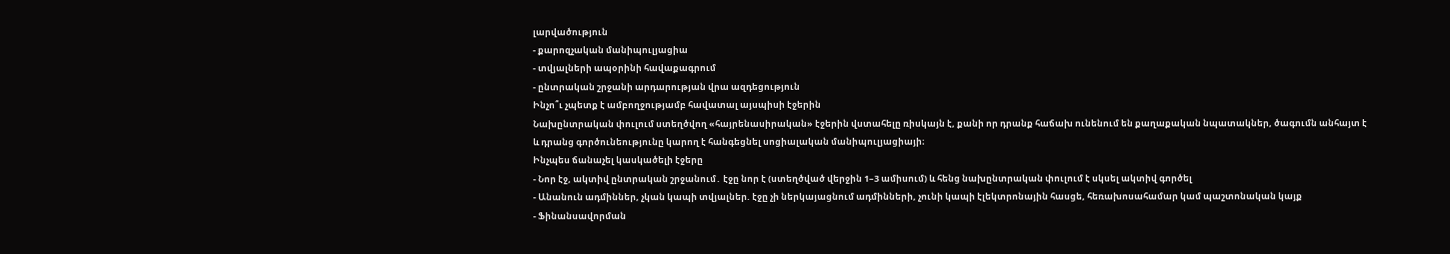լարվածություն
- քարոզչական մանիպուլյացիա
- տվյալների ապօրինի հավաքագրում
- ընտրական շրջանի արդարության վրա ազդեցություն
Ինչո՞ւ չպետք է ամբողջությամբ հավատալ այսպիսի էջերին
Նախընտրական փուլում ստեղծվող «հայրենասիրական» էջերին վստահելը ռիսկայն է, քանի որ դրանք հաճախ ունենում են քաղաքական նպատակներ, ծագումն անհայտ է և դրանց գործունեությունը կարող է հանգեցնել սոցիալական մանիպուլյացիայի։
Ինչպես ճանաչել կասկածելի էջերը
- Նոր էջ, ակտիվ ընտրական շրջանում․ էջը նոր է (ստեղծված վերջին 1–3 ամիսում) և հենց նախընտրական փուլում է սկսել ակտիվ գործել
- Անանուն ադմիններ, չկան կապի տվյալներ. էջը չի ներկայացնում ադմինների, չունի կապի էլեկտրոնային հասցե, հեռախոսահամար կամ պաշտոնական կայք
- Ֆինանսավորման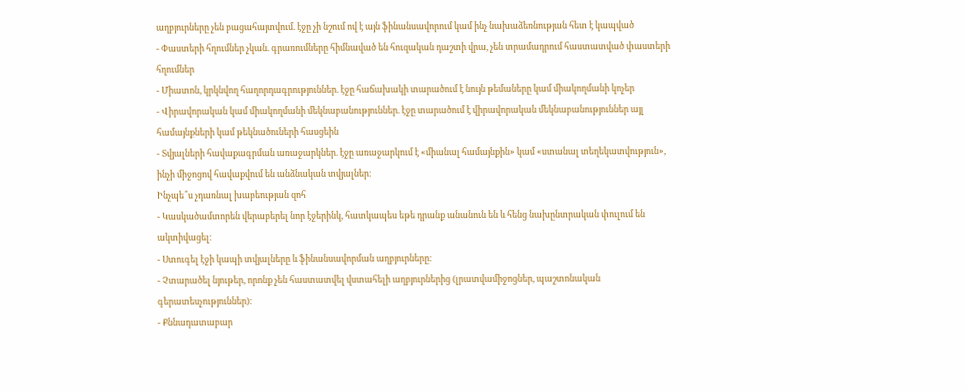աղբյուրները չեն բացահայտվում. էջը չի նշում ով է այն ֆինանսավորում կամ ինչ նախաձեռնության հետ է կապված
- Փաստերի հղումներ չկան. գրառումները հիմնաված են հուզական դաշտի վրա, չեն տրամադրում հաստատված փաստերի հղումներ
- Միատոն, կրկնվող հաղորդագրություններ. էջը հաճախակի տարածում է նույն թեմաները կամ միակողմանի կոչեր
- Վիրավորական կամ միակողմանի մեկնաբանություններ. էջը տարածում է վիրավորական մեկնաբանություններ այլ համայնքների կամ թեկնածուների հասցեին
- Տվյալների հավաքագրման առաջարկներ. էջը առաջարկում է «միանալ համայնքին» կամ «ստանալ տեղեկատվություն», ինչի միջոցով հավաքվում են անձնական տվյալներ։
Ինչպե՞ս չդառնալ խաբեության զոհ
- Կասկածամտորեն վերաբերել նոր էջերինկ, հատկապես եթե դրանք անանուն են և հենց նախընտրական փուլում են ակտիվացել։
- Ստուգել էջի կապի տվյալները և ֆինանսավորման աղբյուրները։
- Չտարածել նյութեր, որոնք չեն հաստատվել վստահելի աղբյուրներից (լրատվամիջոցներ, պաշտոնական գերատեսչություններ)։
- Քննադատաբար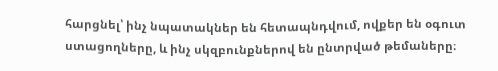հարցնել՝ ինչ նպատակներ են հետապնդվում, ովքեր են օգուտ ստացողները, և ինչ սկզբունքներով են ընտրված թեմաները։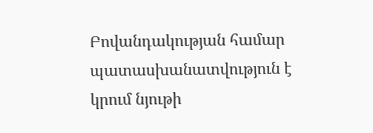Բովանդակության համար պատասխանատվություն է կրում նյութի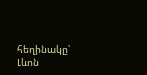հեղինակը՝ Լևոն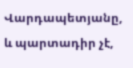Վարդապետյանը, և պարտադիր չէ,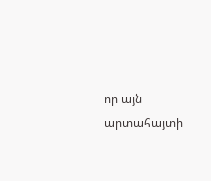որ այն արտահայտի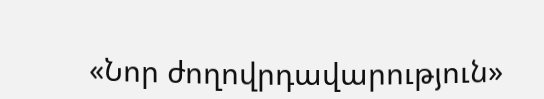«Նոր ժողովրդավարություն»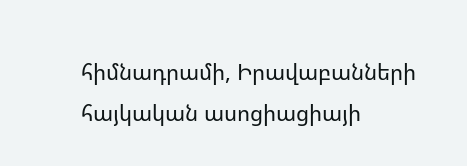հիմնադրամի, Իրավաբանների հայկական ասոցիացիայի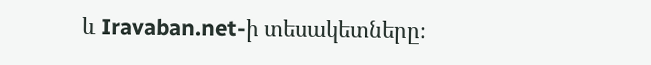և Iravaban.net-ի տեսակետները։